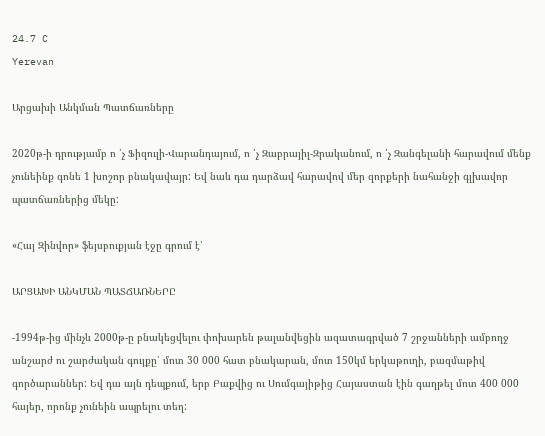24.7 C
Yerevan

Արցախի Անկման Պատճառները

2020թ‑ի դրությամբ ո ՛չ Ֆիզուլի-Վարանդայում, ո ՛չ Զաբրայիլ-Զրականում, ո ՛չ Զանգելանի հարավում մենք չունեինք գոնե 1 խոշոր բնակավայր: Եվ նաև դա դարձավ հարավով մեր զորքերի նահանջի գլխավոր պատճառներից մեկը:

«Հայ Զինվոր» ֆեյսբուքյան էջը գրում է՝

ԱՐՑԱԽԻ ԱՆԿՄԱՆ ՊԱՏՃԱՌՆԵՐԸ

-1994թ-ից մինչև 2000թ‑ը բնակեցվելու փոխարեն թալանվեցին ազատագրված 7 շրջանների ամբողջ անշարժ ու շարժական գույքը՝ մոտ 30 000 հատ բնակարան, մոտ 150կմ երկաթուղի, բազմաթիվ գործարաններ: Եվ դա այն դեպքում, երբ Բաքվից ու Սումգայիթից Հայաստան էին գաղթել մոտ 400 000 հայեր, որոնք չունեին ապրելու տեղ: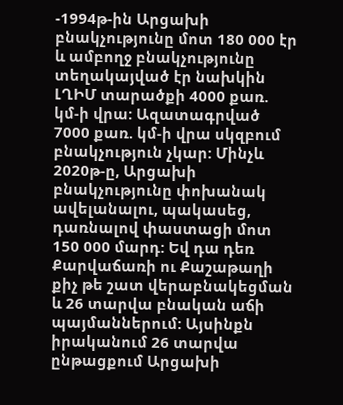-1994թ-ին Արցախի բնակչությունը մոտ 180 000 էր և ամբողջ բնակչությունը տեղակայված էր նախկին ԼՂԻՄ տարածքի 4000 քառ. կմ‑ի վրա: Ազատագրված 7000 քառ. կմ‑ի վրա սկզբում բնակչություն չկար: Մինչև 2020թ‑ը, Արցախի բնակչությունը փոխանակ ավելանալու, պակասեց, դառնալով փաստացի մոտ 150 000 մարդ: Եվ դա դեռ Քարվաճառի ու Քաշաթաղի քիչ թե շատ վերաբնակեցման և 26 տարվա բնական աճի պայմաններում: Այսինքն իրականում 26 տարվա ընթացքում Արցախի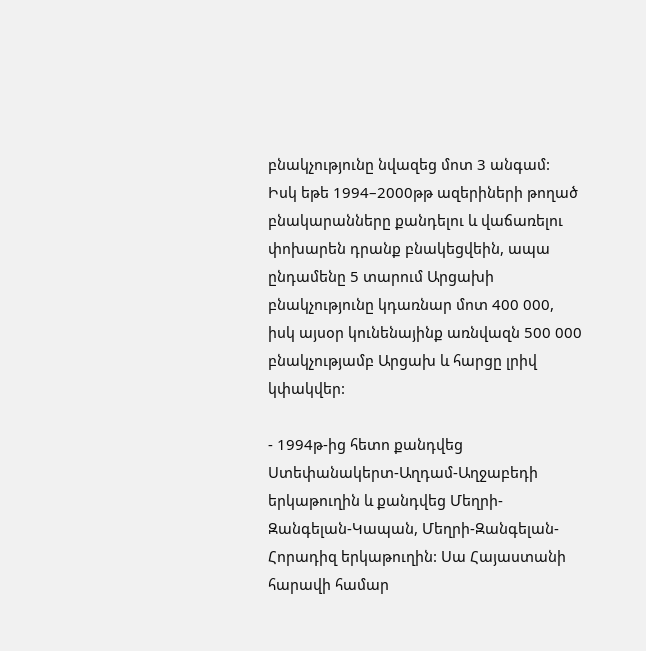բնակչությունը նվազեց մոտ 3 անգամ: Իսկ եթե 1994–2000թթ ազերիների թողած բնակարանները քանդելու և վաճառելու փոխարեն դրանք բնակեցվեին, ապա ընդամենը 5 տարում Արցախի բնակչությունը կդառնար մոտ 400 000, իսկ այսօր կունենայինք առնվազն 500 000 բնակչությամբ Արցախ և հարցը լրիվ կփակվեր:

- 1994թ-ից հետո քանդվեց Ստեփանակերտ-Աղդամ-Աղջաբեդի երկաթուղին և քանդվեց Մեղրի-Զանգելան-Կապան, Մեղրի-Զանգելան-Հորադիզ երկաթուղին: Սա Հայաստանի հարավի համար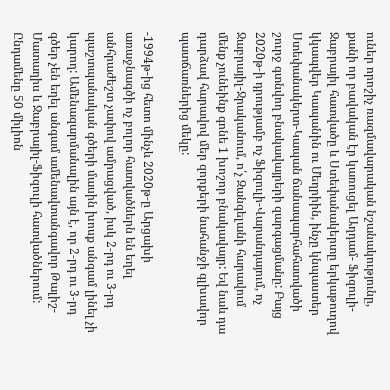ուներ որոշիչ ռազմավարական նշանակությունը, քանի որ բավական էր կառուցել Աղդամ- Ֆիզուլի-Ջաբրայիլ հատվածը և Ստեփանակերտը երկաթուղով կկապվեր Կապանին ու Մեղրիին, ինչը կնպաստեր Ստեփանակերտ-Կապան ճանապարհահատվածի շուրջ գտնվող բնակավայրերի զարգացմանը: Բայց 2020թ‑ի դրությամբ ոչ Ֆիզուլի-Վարանդայում, ոչ Ջաբրայիլ-Ջրականում, ո՛չ Զանգելանի հարավում մենք չունեինք գոնե 1 խոշոր բնակավայր: Եվ նաև դա դարձավ հարավով մեր զորքերի նահանջի գլխավոր պատճառներից մեկը:

-1994թ-ից հետո մինչև 2020թ‑ը Արցախի առաջնագծի ոչ բոլոր հատվածներն են եղել անհրաժեշտ չափով ամրացված, իսկ 2‑րդ ու 3‑րդ պաշտպանական գծերի մասին խոսք անգամ լինել չի կարող: Ամենազարմանալին այն է, որ 2‑րդ ու 3‑րդ գծեր չեն եղել անգամ ամենավտանգավոր Թալիշ-Մատաղիս և Ջաբրայիլ-Ֆիզուլի հատվածներում: Ընդամենը 50 միլիոն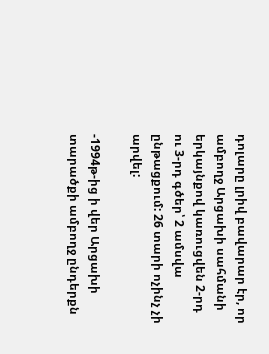դոլարը լրիվ բավարար էր, որ ամբողջ Արցախի սահմանի երկայնքով կառուցվեն 2‑րդ ու 3‑րդ գծեր՝ 2 ամսվա ընթացքում: 26 տարի ոչինչ չի արվել:

-1994թ-ից ի վեր Արցախի տարածքի ամբողջ ընդերքն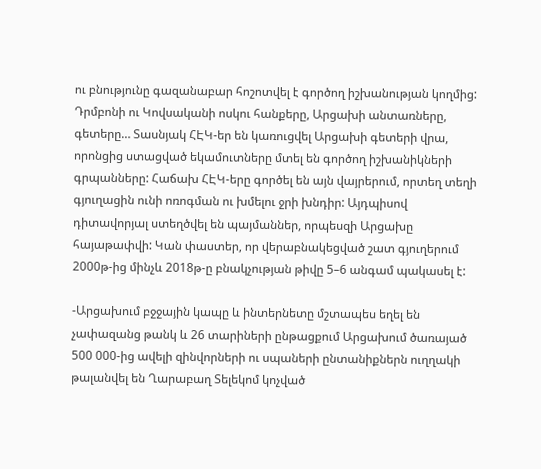ու բնությունը գազանաբար հոշոտվել է գործող իշխանության կողմից: Դրմբոնի ու Կովսականի ոսկու հանքերը, Արցախի անտառները, գետերը… Տասնյակ ՀԷԿ-եր են կառուցվել Արցախի գետերի վրա, որոնցից ստացված եկամուտները մտել են գործող իշխանիկների գրպանները: Հաճախ ՀԷԿ-երը գործել են այն վայրերում, որտեղ տեղի գյուղացին ունի ոռոգման ու խմելու ջրի խնդիր: Այդպիսով դիտավորյալ ստեղծվել են պայմաններ, որպեսզի Արցախը հայաթափվի: Կան փաստեր, որ վերաբնակեցված շատ գյուղերում 2000թ-ից մինչև 2018թ‑ը բնակչության թիվը 5–6 անգամ պակասել է:

-Արցախում բջջային կապը և ինտերնետը մշտապես եղել են չափազանց թանկ և 26 տարիների ընթացքում Արցախում ծառայած 500 000-ից ավելի զինվորների ու սպաների ընտանիքներն ուղղակի թալանվել են Ղարաբաղ Տելեկոմ կոչված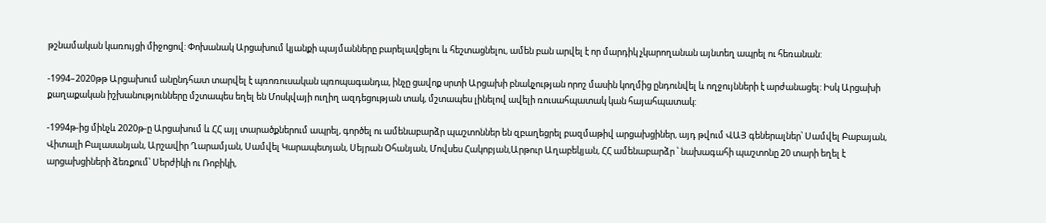թշնամական կառույցի միջոցով: Փոխանակ Արցախում կյանքի պայմանները բարելավցելու և հեշտացնելու, ամեն բան արվել է որ մարդիկ չկարողանան այնտեղ ապրել ու հեռանան:

-1994–2020թթ Արցախում անընդհատ տարվել է պռոռուսական պռոպագանդա, ինչը ցավոք սրտի Արցախի բնակչության որոշ մասին կողմից ընդունվել և ողջույնների է արժանացել: Իսկ Արցախի քաղաքական իշխանությունները մշտապես եղել են Մոսկվայի ուղիղ ազդեցության տակ, մշտապես լինելով ավելի ռուսահպատակ կան հայահպատակ:

-1994թ-ից մինչև 2020թ‑ը Արցախում և ՀՀ այլ տարածքներում ապրել, գործել ու ամենաբարձր պաշտոններ են զբաղեցրել բազմաթիվ արցախցիներ, այդ թվում ՎԱՅ գեներալներ՝ Սամվել Բաբայան, Վիտալի Բալասանյան, Արշավիր Ղարամյան, Սամվել Կարապետյան, Սեյրան Օհանյան, Մովսես Հակոբյան,Արթուր Աղաբեկյան, ՀՀ ամենաբարձր ՝ նախագահի պաշտոնը 20 տարի եղել է արցախցիների ձեռքում՝ Սերժիկի ու Ռոբիկի,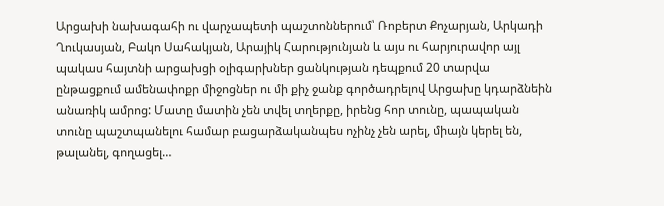Արցախի նախագահի ու վարչապետի պաշտոններում՝ Ռոբերտ Քոչարյան, Արկադի Ղուկասյան, Բակո Սահակյան, Արայիկ Հարությունյան և այս ու հարյուրավոր այլ պակաս հայտնի արցախցի օլիգարխներ ցանկության դեպքում 20 տարվա ընթացքում ամենափոքր միջոցներ ու մի քիչ ջանք գործադրելով Արցախը կդարձնեին անառիկ ամրոց: Մատը մատին չեն տվել տղերքը, իրենց հոր տունը, պապական տունը պաշտպանելու համար բացարձականպես ոչինչ չեն արել, միայն կերել են, թալանել, գողացել…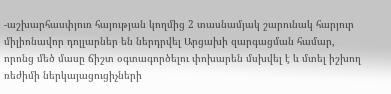-աշխարհասփյուռ հայության կողմից 2 տասնամյակ շարունակ հարյուր միլիոնավոր դոլլարներ են ներդրվել Արցախի զարգացման համար, որոնց մեծ մասը ճիշտ օգտագործելու փոխարեն մսխվել է և մտել իշխող ռեժիմի ներկայացուցիչների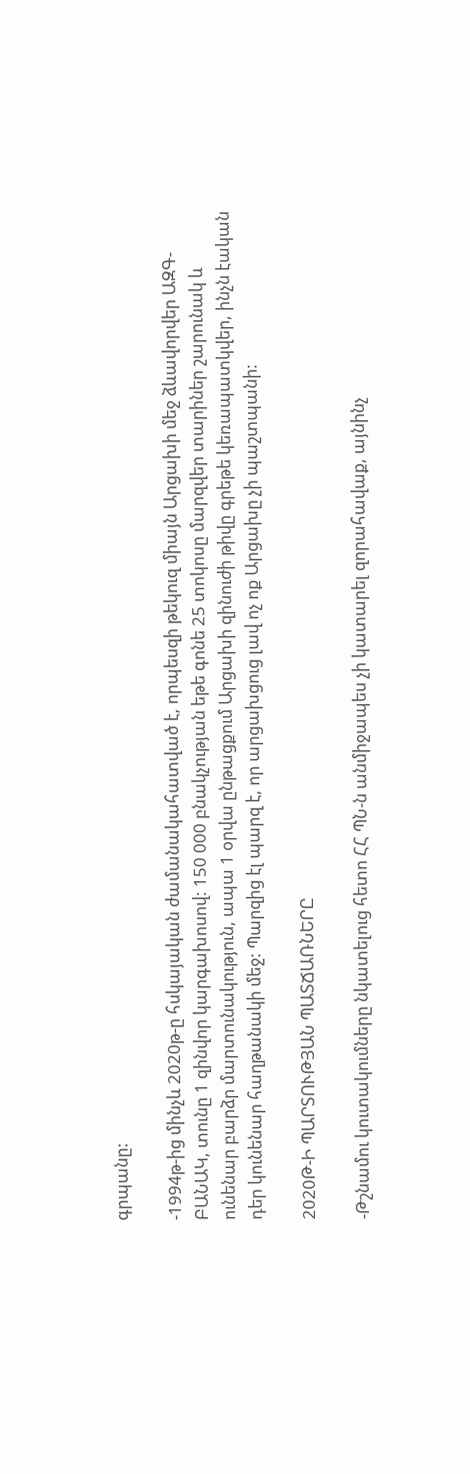գրպանը:

-1994թ-ից մինչև 2020թ‑ը հսկայական ժամանակահատված է, որպեսզի թեկուզ միայն Արցախի մեջ ձևավորվեր ԱԶԳ-ԲԱՆԱԿ, տունը 1 զինվոր կարգախոսով: 150 000 բնակչության եթե գոնե 25 տոկոսը մարզվեր տարիներ շարունակ և ունենար բարձր մարտունակություն, ապա 1 օրվա ընթացքում Արցախի զինուժի թիվը գրեթե կեռապատկվեր, ինչն էական դեր կունենար հաղթանակի մեջ: Պարզից էլ պարզ է, որ արցախցուց լավ ոչ ոք Արցախը չի պաշտպանի:

2020Թ‑Ի ՊԱՐՏՈՒԹՅԱՆ ՊԱՏՃԱՌՆԵՐԸ

-Թշնամու կուտակումները նկատելուց հետո ՀՀ ՊՆ‑ն անմիջապես չի կատարել զորահավաք, այնինչ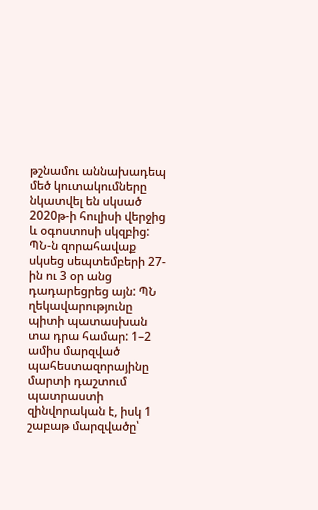թշնամու աննախադեպ մեծ կուտակումները նկատվել են սկսած 2020թ‑ի հուլիսի վերջից և օգոստոսի սկզբից: ՊՆ‑ն զորահավաք սկսեց սեպտեմբերի 27-ին ու 3 օր անց դադարեցրեց այն: ՊՆ ղեկավարությունը պիտի պատասխան տա դրա համար: 1–2 ամիս մարզված պահեստազորայինը մարտի դաշտում պատրաստի զինվորական է, իսկ 1 շաբաթ մարզվածը՝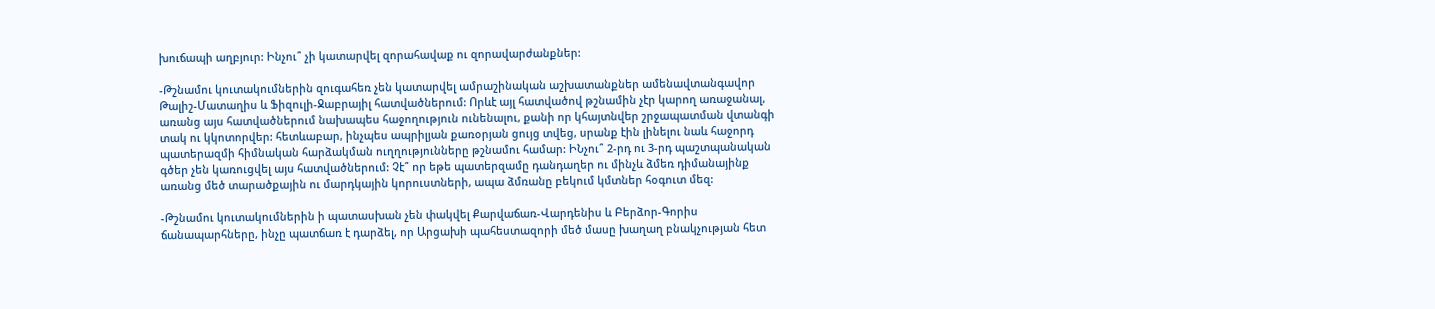խուճապի աղբյուր: Ինչու՞ չի կատարվել զորահավաք ու զորավարժանքներ:

-Թշնամու կուտակումներին զուգահեռ չեն կատարվել ամրաշինական աշխատանքներ ամենավտանգավոր Թալիշ-Մատաղիս և Ֆիզուլի-Ջաբրայիլ հատվածներում: Որևէ այլ հատվածով թշնամին չէր կարող առաջանալ, առանց այս հատվածներում նախապես հաջողություն ունենալու, քանի որ կհայտնվեր շրջապատման վտանգի տակ ու կկոտորվեր: հետևաբար, ինչպես ապրիլյան քառօրյան ցույց տվեց, սրանք էին լինելու նաև հաջորդ պատերազմի հիմնական հարձակման ուղղությունները թշնամու համար: ԻՆչու՞ 2‑րդ ու 3‑րդ պաշտպանական գծեր չեն կառուցվել այս հատվածներում: Չէ՞ որ եթե պատերզամը դանդաղեր ու մինչև ձմեռ դիմանայինք առանց մեծ տարածքային ու մարդկային կորուստների, ապա ձմռանը բեկում կմտներ հօգուտ մեզ:

-Թշնամու կուտակումներին ի պատասխան չեն փակվել Քարվաճառ-Վարդենիս և Բերձոր-Գորիս ճանապարհները, ինչը պատճառ է դարձել, որ Արցախի պահեստազորի մեծ մասը խաղաղ բնակչության հետ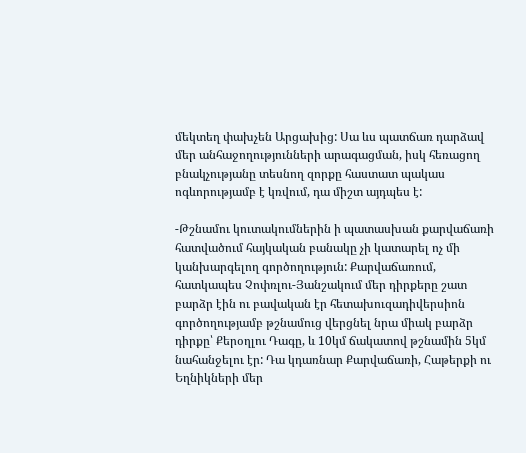մեկտեղ փախչեն Արցախից: Սա ևս պատճառ դարձավ մեր անհաջողությունների արագացման, իսկ հեռացող բնակչությանը տեսնող զորքը հաստատ պակաս ոգևորությամբ է կռվում, դա միշտ այդպես է:

-Թշնամու կուտակումներին ի պատասխան քարվաճառի հատվածում հայկական բանակը չի կատարել ոչ մի կանխարգելող գործողություն: Քարվաճառում, հատկապես Չոփռլու-Յանշակում մեր դիրքերը շատ բարձր էին ու բավական էր հետախուզադիվերսիոն գործողությամբ թշնամուց վերցնել նրա միակ բարձր դիրքը՝ Քերօղլու Դագը, և 10կմ ճակատով թշնամին 5կմ նահանջելու էր: Դա կդառնար Քարվաճառի, Հաթերքի ու Եղնիկների մեր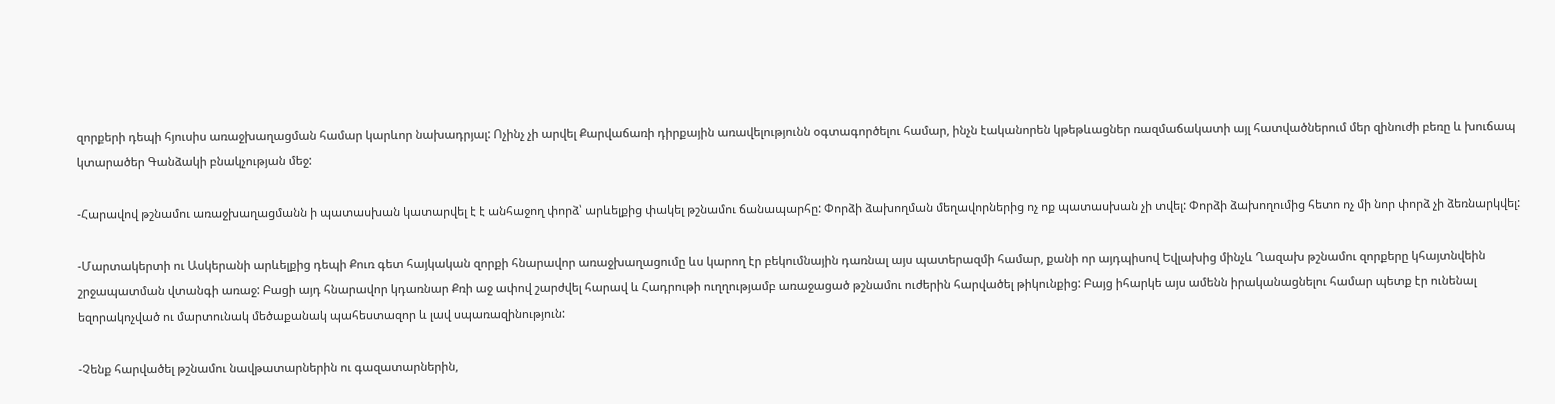զորքերի դեպի հյուսիս առաջխաղացման համար կարևոր նախադրյալ: Ոչինչ չի արվել Քարվաճառի դիրքային առավելությունն օգտագործելու համար, ինչն էականորեն կթեթևացներ ռազմաճակատի այլ հատվածներում մեր զինուժի բեռը և խուճապ կտարածեր Գանձակի բնակչության մեջ:

-Հարավով թշնամու առաջխաղացմանն ի պատասխան կատարվել է է անհաջող փորձ՝ արևելքից փակել թշնամու ճանապարհը: Փորձի ձախողման մեղավորներից ոչ ոք պատասխան չի տվել: Փորձի ձախողումից հետո ոչ մի նոր փորձ չի ձեռնարկվել:

-Մարտակերտի ու Ասկերանի արևելքից դեպի Քուռ գետ հայկական զորքի հնարավոր առաջխաղացումը ևս կարող էր բեկումնային դառնալ այս պատերազմի համար, քանի որ այդպիսով Եվլախից մինչև Ղազախ թշնամու զորքերը կհայտնվեին շրջապատման վտանգի առաջ: Բացի այդ հնարավոր կդառնար Քռի աջ ափով շարժվել հարավ և Հադրութի ուղղությամբ առաջացած թշնամու ուժերին հարվածել թիկունքից: Բայց իհարկե այս ամենն իրականացնելու համար պետք էր ունենալ եզորակոչված ու մարտունակ մեծաքանակ պահեստազոր և լավ սպառազինություն:

-Չենք հարվածել թշնամու նավթատարներին ու գազատարներին,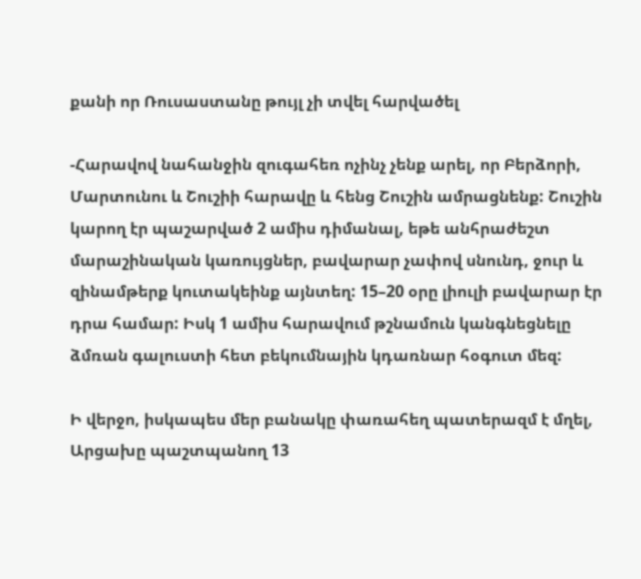քանի որ Ռուսաստանը թույլ չի տվել հարվածել

-Հարավով նահանջին զուգահեռ ոչինչ չենք արել, որ Բերձորի, Մարտունու և Շուշիի հարավը և հենց Շուշին ամրացնենք: Շուշին կարող էր պաշարված 2 ամիս դիմանալ, եթե անհրաժեշտ մարաշինական կառույցներ, բավարար չափով սնունդ, ջուր և զինամթերք կուտակեինք այնտեղ: 15–20 օրը լիուլի բավարար էր դրա համար: Իսկ 1 ամիս հարավում թշնամուն կանգնեցնելը ձմռան գալուստի հետ բեկումնային կդառնար հօգուտ մեզ:

Ի վերջո, իսկապես մեր բանակը փառահեղ պատերազմ է մղել, Արցախը պաշտպանող 13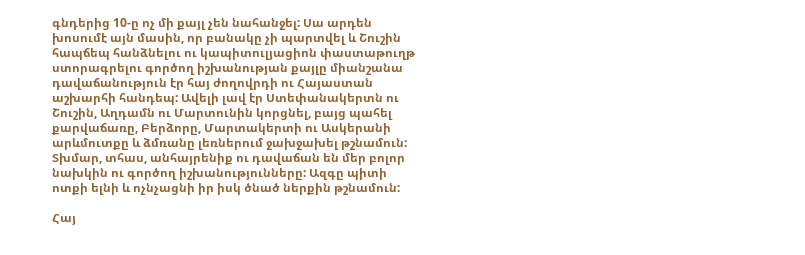գնդերից 10‑ը ոչ մի քայլ չեն նահանջել: Սա արդեն խոսումէ այն մասին, որ բանակը չի պարտվել և Շուշին հապճեպ հանձնելու ու կապիտուլյացիոն փաստաթուղթ ստորագրելու գործող իշխանության քայլը միանշանա դավաճանություն էր հայ ժողովրդի ու Հայաստան աշխարհի հանդեպ: Ավելի լավ էր Ստեփանակերտն ու Շուշին, Աղդամն ու Մարտունին կորցնել, բայց պահել քարվաճառը, Բերձորը, Մարտակերտի ու Ասկերանի արևմուտքը և ձմռանը լեռներում ջախջախել թշնամուն: Տխմար, տհաս, անհայրենիք ու դավաճան են մեր բոլոր նախկին ու գործող իշխանությունները: Ազգը պիտի ոտքի ելնի և ոչնչացնի իր իսկ ծնած ներքին թշնամուն:

Հայ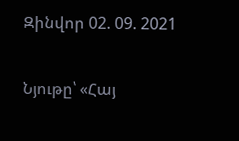Զինվոր 02. 09. 2021

Նյութը՝ «Հայ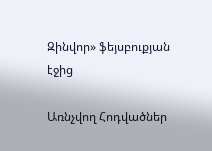Զինվոր» ֆեյսբուքյան էջից

Առնչվող Հոդվածներ